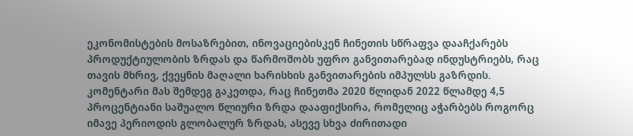ეკონომისტების მოსაზრებით, ინოვაციებისკენ ჩინეთის სწრაფვა დააჩქარებს პროდუქტიულობის ზრდას და წარმოშობს უფრო განვითარებად ინდუსტრიებს, რაც თავის მხრივ, ქვეყნის მაღალი ხარისხის განვითარების იმპულსს გაზრდის.
კომენტარი მას შემდეგ გაკეთდა, რაც ჩინეთმა 2020 წლიდან 2022 წლამდე 4,5 პროცენტიანი საშუალო წლიური ზრდა დააფიქსირა, რომელიც აჭარბებს როგორც იმავე პერიოდის გლობალურ ზრდას, ასევე სხვა ძირითადი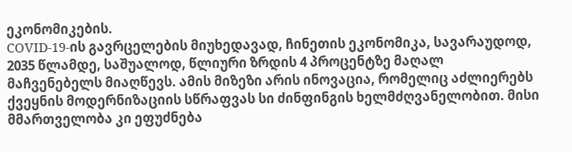ეკონომიკების.
COVID-19-ის გავრცელების მიუხედავად, ჩინეთის ეკონომიკა, სავარაუდოდ, 2035 წლამდე, საშუალოდ, წლიური ზრდის 4 პროცენტზე მაღალ მაჩვენებელს მიაღწევს. ამის მიზეზი არის ინოვაცია, რომელიც აძლიერებს ქვეყნის მოდერნიზაციის სწრაფვას სი ძინფინგის ხელმძღვანელობით. მისი მმართველობა კი ეფუძნება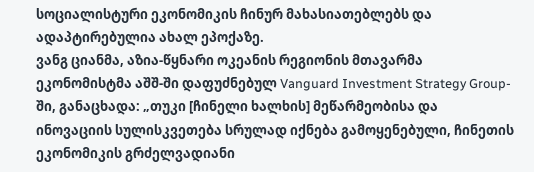სოციალისტური ეკონომიკის ჩინურ მახასიათებლებს და ადაპტირებულია ახალ ეპოქაზე.
ვანგ ციანმა, აზია-წყნარი ოკეანის რეგიონის მთავარმა ეკონომისტმა აშშ-ში დაფუძნებულ Vanguard Investment Strategy Group-ში, განაცხადა: „თუკი [ჩინელი ხალხის] მეწარმეობისა და ინოვაციის სულისკვეთება სრულად იქნება გამოყენებული, ჩინეთის ეკონომიკის გრძელვადიანი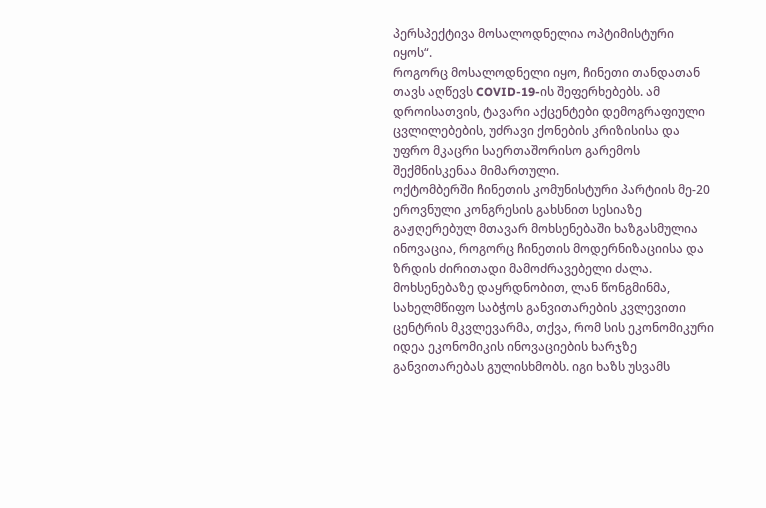პერსპექტივა მოსალოდნელია ოპტიმისტური იყოს“.
როგორც მოსალოდნელი იყო, ჩინეთი თანდათან თავს აღწევს COVID-19-ის შეფერხებებს. ამ დროისათვის, ტავარი აქცენტები დემოგრაფიული ცვლილებების, უძრავი ქონების კრიზისისა და უფრო მკაცრი საერთაშორისო გარემოს შექმნისკენაა მიმართული.
ოქტომბერში ჩინეთის კომუნისტური პარტიის მე-20 ეროვნული კონგრესის გახსნით სესიაზე გაჟღერებულ მთავარ მოხსენებაში ხაზგასმულია ინოვაცია, როგორც ჩინეთის მოდერნიზაციისა და ზრდის ძირითადი მამოძრავებელი ძალა.
მოხსენებაზე დაყრდნობით, ლან წონგმინმა, სახელმწიფო საბჭოს განვითარების კვლევითი ცენტრის მკვლევარმა, თქვა, რომ სის ეკონომიკური იდეა ეკონომიკის ინოვაციების ხარჯზე განვითარებას გულისხმობს. იგი ხაზს უსვამს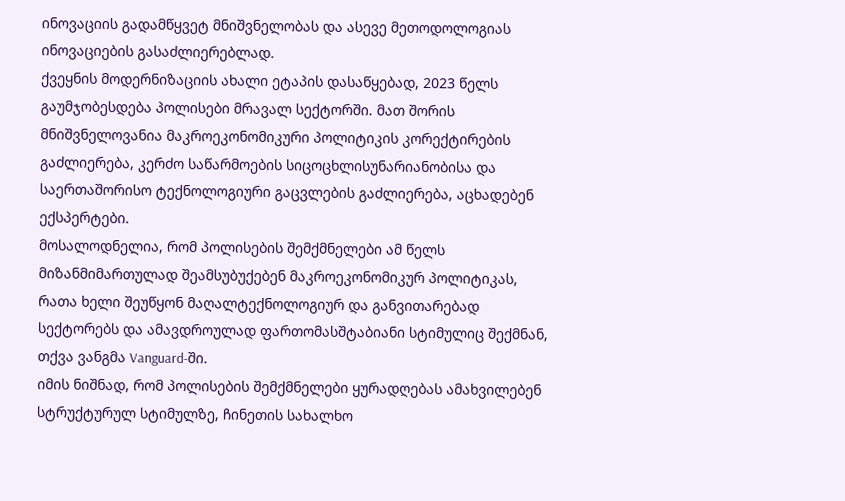ინოვაციის გადამწყვეტ მნიშვნელობას და ასევე მეთოდოლოგიას ინოვაციების გასაძლიერებლად.
ქვეყნის მოდერნიზაციის ახალი ეტაპის დასაწყებად, 2023 წელს გაუმჯობესდება პოლისები მრავალ სექტორში. მათ შორის მნიშვნელოვანია მაკროეკონომიკური პოლიტიკის კორექტირების გაძლიერება, კერძო საწარმოების სიცოცხლისუნარიანობისა და საერთაშორისო ტექნოლოგიური გაცვლების გაძლიერება, აცხადებენ ექსპერტები.
მოსალოდნელია, რომ პოლისების შემქმნელები ამ წელს მიზანმიმართულად შეამსუბუქებენ მაკროეკონომიკურ პოლიტიკას, რათა ხელი შეუწყონ მაღალტექნოლოგიურ და განვითარებად სექტორებს და ამავდროულად ფართომასშტაბიანი სტიმულიც შექმნან, თქვა ვანგმა Vanguard-ში.
იმის ნიშნად, რომ პოლისების შემქმნელები ყურადღებას ამახვილებენ სტრუქტურულ სტიმულზე, ჩინეთის სახალხო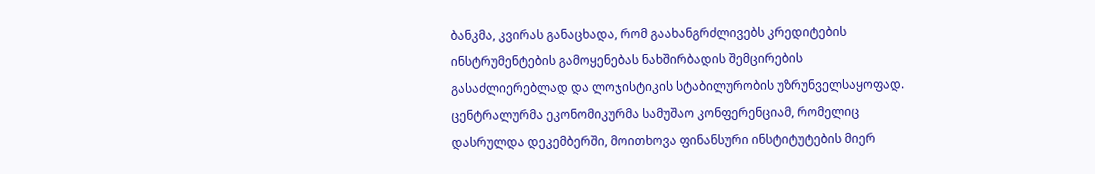ბანკმა, კვირას განაცხადა, რომ გაახანგრძლივებს კრედიტების ინსტრუმენტების გამოყენებას ნახშირბადის შემცირების გასაძლიერებლად და ლოჯისტიკის სტაბილურობის უზრუნველსაყოფად.
ცენტრალურმა ეკონომიკურმა სამუშაო კონფერენციამ, რომელიც დასრულდა დეკემბერში, მოითხოვა ფინანსური ინსტიტუტების მიერ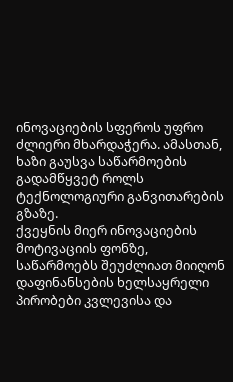ინოვაციების სფეროს უფრო ძლიერი მხარდაჭერა. ამასთან, ხაზი გაუსვა საწარმოების გადამწყვეტ როლს ტექნოლოგიური განვითარების გზაზე.
ქვეყნის მიერ ინოვაციების მოტივაციის ფონზე, საწარმოებს შეუძლიათ მიიღონ დაფინანსების ხელსაყრელი პირობები კვლევისა და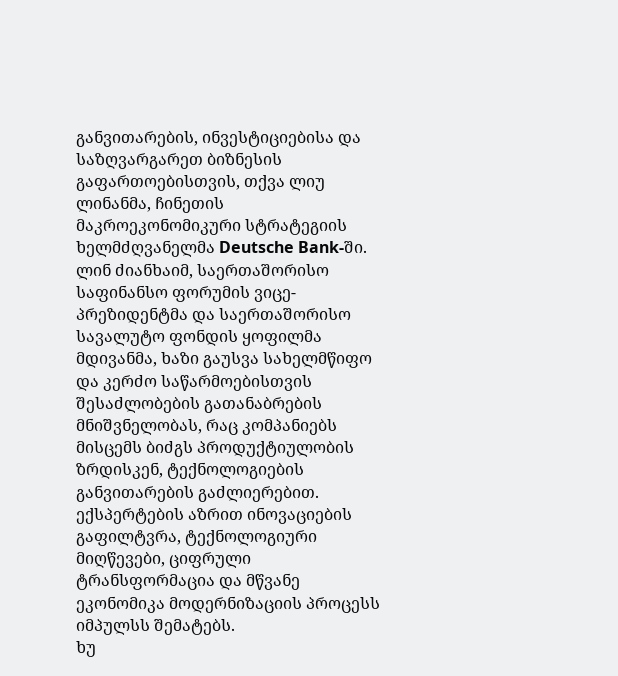განვითარების, ინვესტიციებისა და საზღვარგარეთ ბიზნესის გაფართოებისთვის, თქვა ლიუ ლინანმა, ჩინეთის მაკროეკონომიკური სტრატეგიის ხელმძღვანელმა Deutsche Bank-ში.
ლინ ძიანხაიმ, საერთაშორისო საფინანსო ფორუმის ვიცე-პრეზიდენტმა და საერთაშორისო სავალუტო ფონდის ყოფილმა მდივანმა, ხაზი გაუსვა სახელმწიფო და კერძო საწარმოებისთვის შესაძლობების გათანაბრების მნიშვნელობას, რაც კომპანიებს მისცემს ბიძგს პროდუქტიულობის ზრდისკენ, ტექნოლოგიების განვითარების გაძლიერებით.
ექსპერტების აზრით ინოვაციების გაფილტვრა, ტექნოლოგიური მიღწევები, ციფრული ტრანსფორმაცია და მწვანე ეკონომიკა მოდერნიზაციის პროცესს იმპულსს შემატებს.
ხუ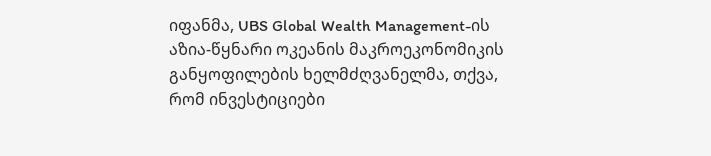იფანმა, UBS Global Wealth Management-ის აზია-წყნარი ოკეანის მაკროეკონომიკის განყოფილების ხელმძღვანელმა, თქვა, რომ ინვესტიციები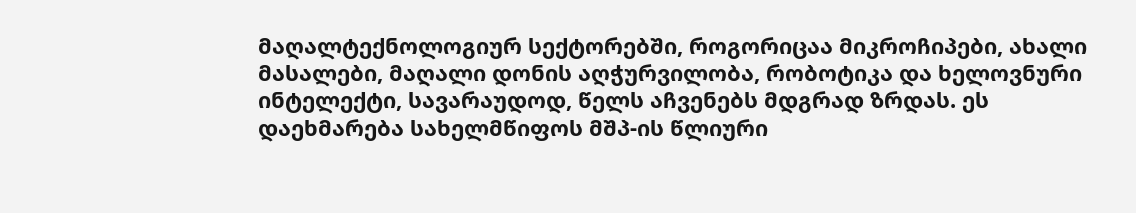მაღალტექნოლოგიურ სექტორებში, როგორიცაა მიკროჩიპები, ახალი მასალები, მაღალი დონის აღჭურვილობა, რობოტიკა და ხელოვნური ინტელექტი, სავარაუდოდ, წელს აჩვენებს მდგრად ზრდას. ეს დაეხმარება სახელმწიფოს მშპ-ის წლიური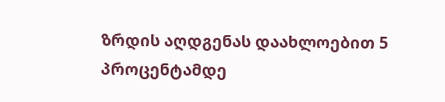ზრდის აღდგენას დაახლოებით 5 პროცენტამდე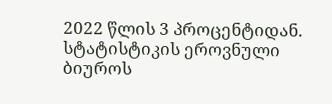2022 წლის 3 პროცენტიდან.
სტატისტიკის ეროვნული ბიუროს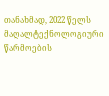თანახმად, 2022 წელს მაღალტექნოლოგიური წარმოების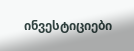ინვესტიციები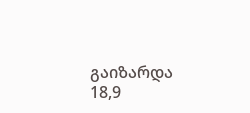გაიზარდა 18,9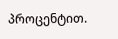პროცენტით.